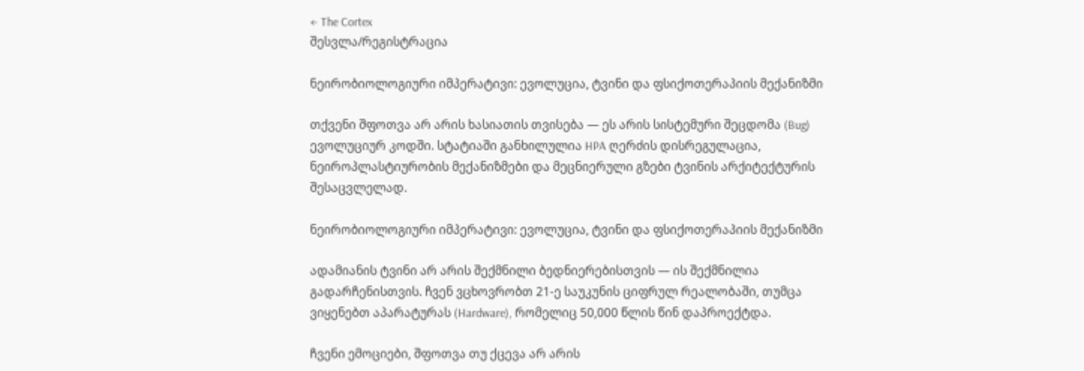← The Cortex
შესვლა/რეგისტრაცია

ნეირობიოლოგიური იმპერატივი: ევოლუცია, ტვინი და ფსიქოთერაპიის მექანიზმი

თქვენი შფოთვა არ არის ხასიათის თვისება — ეს არის სისტემური შეცდომა (Bug) ევოლუციურ კოდში. სტატიაში განხილულია HPA ღერძის დისრეგულაცია, ნეიროპლასტიურობის მექანიზმები და მეცნიერული გზები ტვინის არქიტექტურის შესაცვლელად.

ნეირობიოლოგიური იმპერატივი: ევოლუცია, ტვინი და ფსიქოთერაპიის მექანიზმი

ადამიანის ტვინი არ არის შექმნილი ბედნიერებისთვის — ის შექმნილია გადარჩენისთვის. ჩვენ ვცხოვრობთ 21-ე საუკუნის ციფრულ რეალობაში, თუმცა ვიყენებთ აპარატურას (Hardware), რომელიც 50,000 წლის წინ დაპროექტდა.

ჩვენი ემოციები, შფოთვა თუ ქცევა არ არის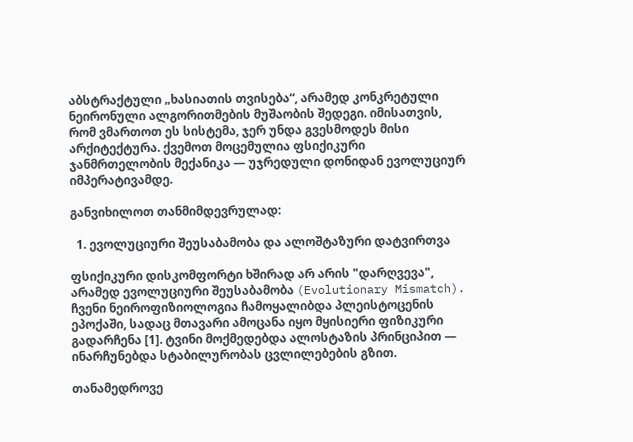აბსტრაქტული „ხასიათის თვისება“, არამედ კონკრეტული ნეირონული ალგორითმების მუშაობის შედეგი. იმისათვის, რომ ვმართოთ ეს სისტემა, ჯერ უნდა გვესმოდეს მისი არქიტექტურა. ქვემოთ მოცემულია ფსიქიკური ჯანმრთელობის მექანიკა — უჯრედული დონიდან ევოლუციურ იმპერატივამდე.

განვიხილოთ თანმიმდევრულად:

  1. ევოლუციური შეუსაბამობა და ალოშტაზური დატვირთვა

ფსიქიკური დისკომფორტი ხშირად არ არის "დარღვევა", არამედ ევოლუციური შეუსაბამობა (Evolutionary Mismatch). ჩვენი ნეიროფიზიოლოგია ჩამოყალიბდა პლეისტოცენის ეპოქაში, სადაც მთავარი ამოცანა იყო მყისიერი ფიზიკური გადარჩენა [1]. ტვინი მოქმედებდა ალოსტაზის პრინციპით — ინარჩუნებდა სტაბილურობას ცვლილებების გზით.

თანამედროვე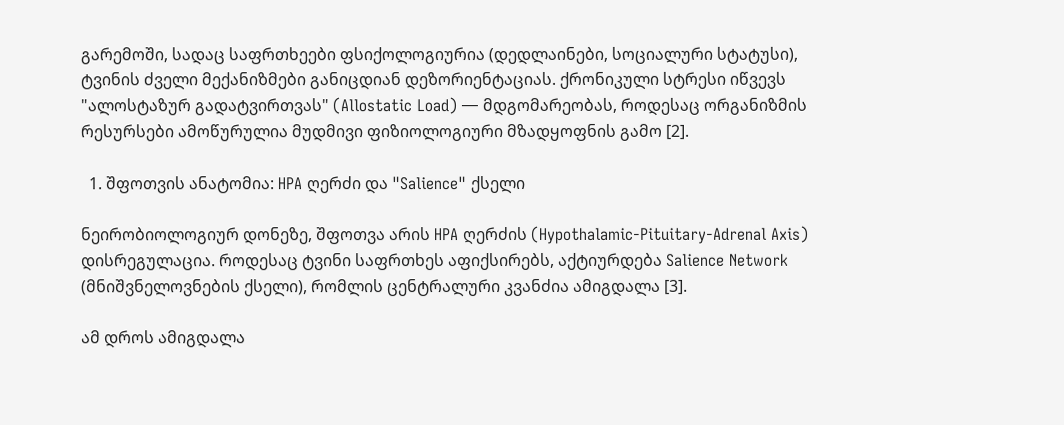გარემოში, სადაც საფრთხეები ფსიქოლოგიურია (დედლაინები, სოციალური სტატუსი), ტვინის ძველი მექანიზმები განიცდიან დეზორიენტაციას. ქრონიკული სტრესი იწვევს "ალოსტაზურ გადატვირთვას" (Allostatic Load) — მდგომარეობას, როდესაც ორგანიზმის რესურსები ამოწურულია მუდმივი ფიზიოლოგიური მზადყოფნის გამო [2].

  1. შფოთვის ანატომია: HPA ღერძი და "Salience" ქსელი

ნეირობიოლოგიურ დონეზე, შფოთვა არის HPA ღერძის (Hypothalamic-Pituitary-Adrenal Axis) დისრეგულაცია. როდესაც ტვინი საფრთხეს აფიქსირებს, აქტიურდება Salience Network (მნიშვნელოვნების ქსელი), რომლის ცენტრალური კვანძია ამიგდალა [3].

ამ დროს ამიგდალა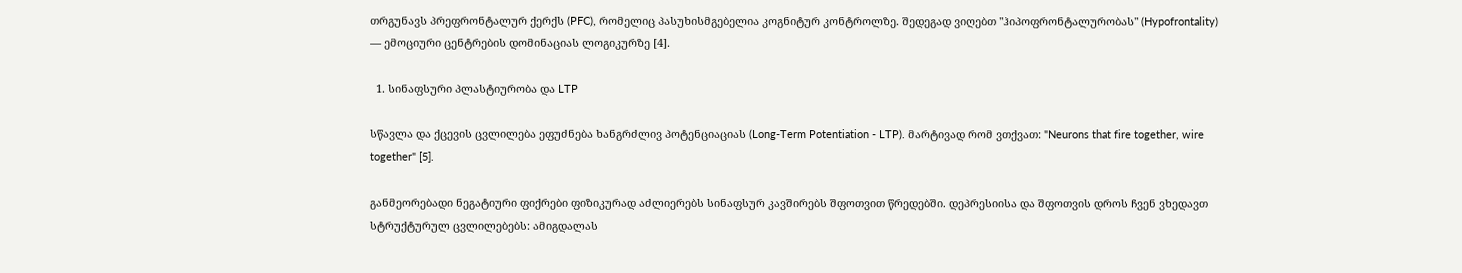თრგუნავს პრეფრონტალურ ქერქს (PFC), რომელიც პასუხისმგებელია კოგნიტურ კონტროლზე. შედეგად ვიღებთ "ჰიპოფრონტალურობას" (Hypofrontality) — ემოციური ცენტრების დომინაციას ლოგიკურზე [4].

  1. სინაფსური პლასტიურობა და LTP

სწავლა და ქცევის ცვლილება ეფუძნება ხანგრძლივ პოტენციაციას (Long-Term Potentiation - LTP). მარტივად რომ ვთქვათ: "Neurons that fire together, wire together" [5].

განმეორებადი ნეგატიური ფიქრები ფიზიკურად აძლიერებს სინაფსურ კავშირებს შფოთვით წრედებში. დეპრესიისა და შფოთვის დროს ჩვენ ვხედავთ სტრუქტურულ ცვლილებებს: ამიგდალას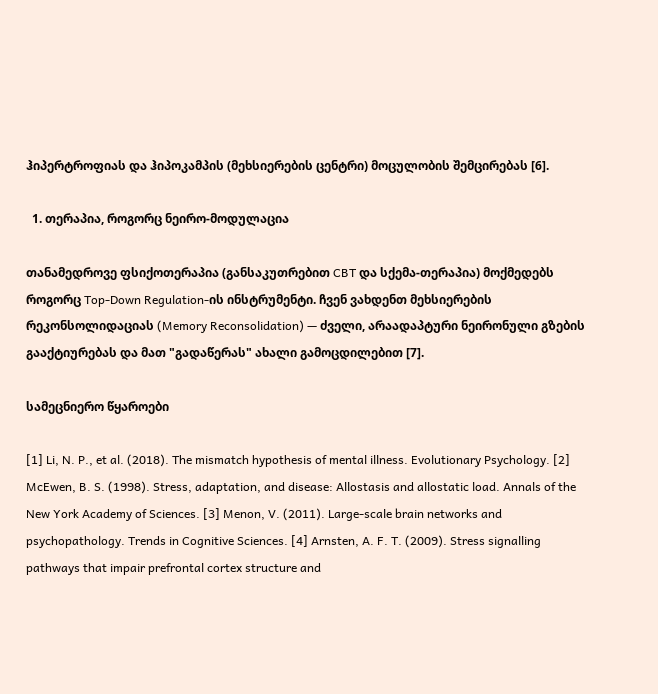ჰიპერტროფიას და ჰიპოკამპის (მეხსიერების ცენტრი) მოცულობის შემცირებას [6].

  1. თერაპია, როგორც ნეირო-მოდულაცია

თანამედროვე ფსიქოთერაპია (განსაკუთრებით CBT და სქემა-თერაპია) მოქმედებს როგორც Top-Down Regulation-ის ინსტრუმენტი. ჩვენ ვახდენთ მეხსიერების რეკონსოლიდაციას (Memory Reconsolidation) — ძველი, არაადაპტური ნეირონული გზების გააქტიურებას და მათ "გადაწერას" ახალი გამოცდილებით [7].

სამეცნიერო წყაროები

[1] Li, N. P., et al. (2018). The mismatch hypothesis of mental illness. Evolutionary Psychology. [2] McEwen, B. S. (1998). Stress, adaptation, and disease: Allostasis and allostatic load. Annals of the New York Academy of Sciences. [3] Menon, V. (2011). Large-scale brain networks and psychopathology. Trends in Cognitive Sciences. [4] Arnsten, A. F. T. (2009). Stress signalling pathways that impair prefrontal cortex structure and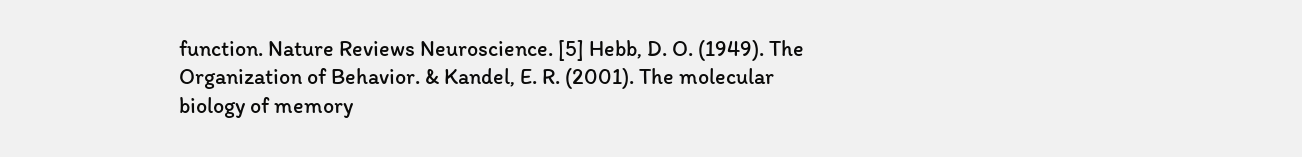function. Nature Reviews Neuroscience. [5] Hebb, D. O. (1949). The Organization of Behavior. & Kandel, E. R. (2001). The molecular biology of memory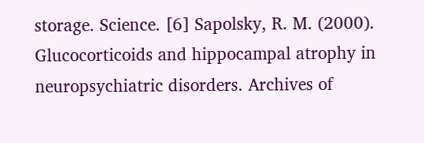storage. Science. [6] Sapolsky, R. M. (2000). Glucocorticoids and hippocampal atrophy in neuropsychiatric disorders. Archives of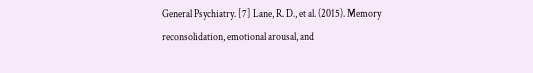General Psychiatry. [7] Lane, R. D., et al. (2015). Memory reconsolidation, emotional arousal, and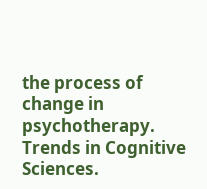the process of change in psychotherapy. Trends in Cognitive Sciences.